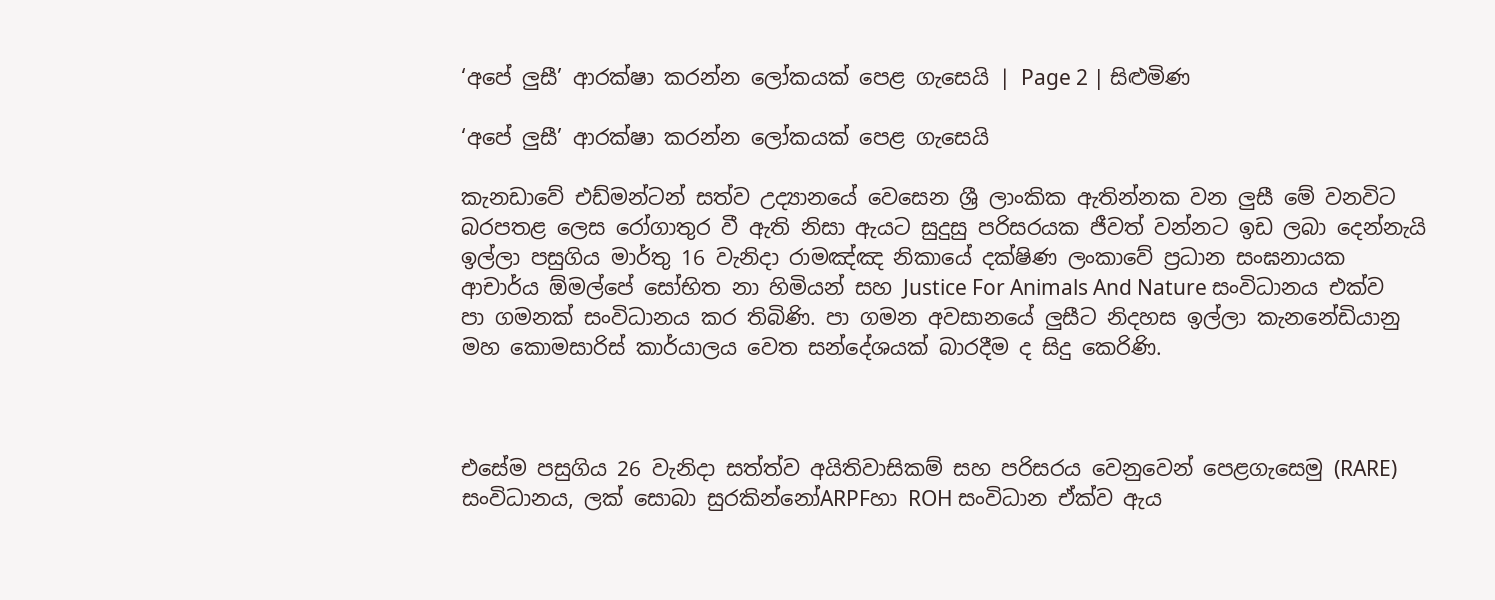‘අපේ ලුසී’ ආරක්ෂා කරන්න ලෝකයක් පෙළ ගැසෙයි | Page 2 | සිළුමිණ

‘අපේ ලුසී’ ආරක්ෂා කරන්න ලෝකයක් පෙළ ගැසෙයි

කැනඩාවේ එඩ්මන්ටන් සත්ව උද්‍යානයේ වෙසෙන ශ්‍රී ලාංකික ඇතින්නක වන ලුසී මේ වනවිට බරපතළ ලෙස රෝගාතුර වී ඇති නිසා ඇයට සුදුසු පරිසරයක ජීවත් වන්නට ඉඩ ලබා දෙන්නැයි ඉල්ලා පසුගිය මාර්තු 16 වැනිදා රාමඤ්ඤ නිකායේ දක්ෂිණ ලංකාවේ ප්‍රධාන සංඝනායක ආචාර්ය ඕමල්පේ සෝභිත නා හිමියන් සහ Justice For Animals And Nature සංවිධානය එක්ව පා ගමනක් සංවිධානය කර තිබිණි. පා ගමන අවසානයේ ලුසීට නිදහස ඉල්ලා කැනනේඩියානු මහ කොමසාරිස් කාර්යාලය වෙත සන්දේශයක් බාරදීම ද සිදු කෙරිණි.



එසේම පසුගිය 26 වැනිදා සත්ත්ව අයිතිවාසිකම් සහ පරිසරය වෙනුවෙන් පෙළගැසෙමු (RARE) සංවිධානය, ලක් සොබා සුරකින්නෝARPFහා ROH සංවිධාන ඒක්ව ඇය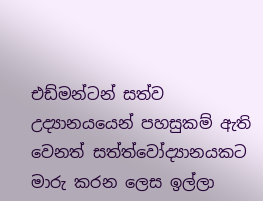එඩ්මන්ටන් සත්ව උද්‍යානයයෙන් පහසුකම් ඇති වෙනත් සත්ත්වෝද්‍යානයකට මාරු කරන ලෙස ඉල්ලා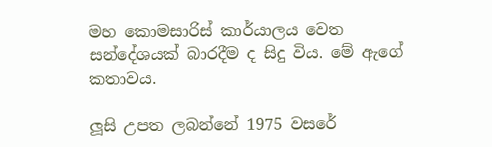මහ කොමසාරිස් කාර්යාලය වෙත සන්දේශයක් බාරදීම ද සිදු විය. මේ ඇගේ කතාවය.

ලූසි උපත ලබන්නේ 1975 වසරේ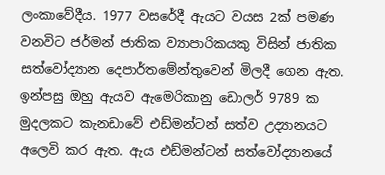ලංකාවේදීය. 1977 වසරේදී ඇයට වයස 2ක් පමණ වනවිට ජර්මන් ජාතික ව්‍යාපාරිකයකු විසින් ජාතික සත්වෝද්‍යාන දෙපාර්තමේන්තුවෙන් මිලදී ගෙන ඇත. ඉන්පසු ඔහු ඇයව ඇමෙරිකානු ඩොලර් 9789 ක මුදලකට කැනඩාවේ එඩ්මන්ටන් සත්ව උද්‍යානයට අලෙවි කර ඇත. ඇය එඩ්මන්ටන් සත්වෝද්‍යානයේ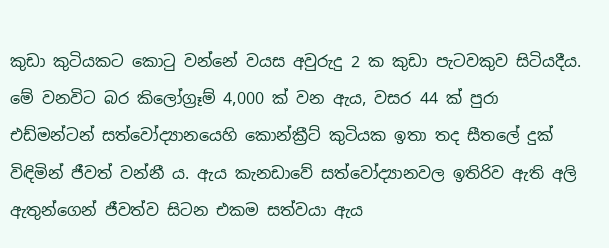කුඩා කුටියකට කොටු වන්නේ වයස අවුරුදු 2 ක කුඩා පැටවකුව සිටියදීය. මේ වනවිට බර කිලෝග්‍රෑම් 4,000 ක් වන ඇය, වසර 44 ක් පුරා එඩ්මන්ටන් සත්වෝද්‍යානයෙහි කොන්ක්‍රීට් කුටියක ඉතා තද සීතලේ දුක් විඳිමින් ජීවත් වන්නී ය. ඇය කැනඩාවේ සත්වෝද්‍යානවල ඉතිරිව ඇති අලි ඇතුන්ගෙන් ජීවත්ව සිටන එකම සත්වයා ඇය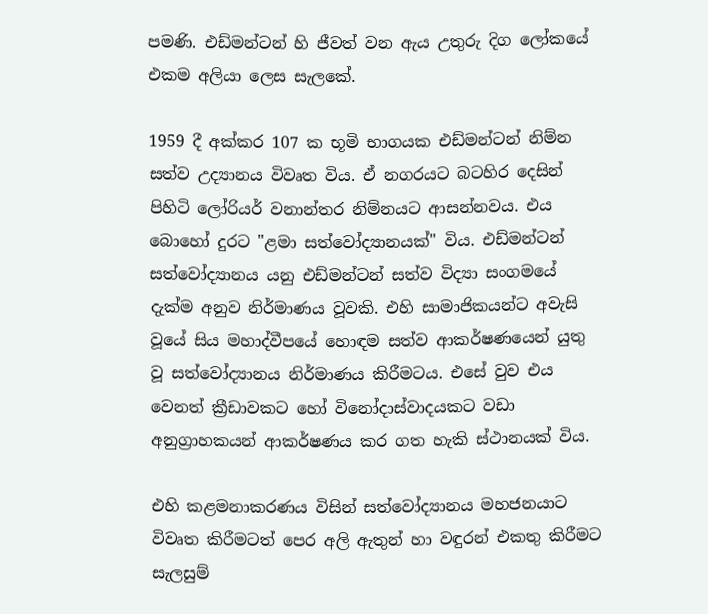පමණි. එඩ්මන්ටන් හි ජීවත් වන ඇය උතුරු දිග ලෝකයේ එකම අලියා ලෙස සැලකේ.

1959 දී අක්කර 107 ක භූමි භාගයක එඩ්මන්ටන් නිම්න සත්ව උද්‍යානය විවෘත විය. ඒ නගරයට බටහිර දෙසින් පිහිටි ලෝරියර් වනාන්තර නිම්නයට ආසන්නවය. එය බොහෝ දුරට "ළමා සත්වෝද්‍යානයක්" විය. එඩ්මන්ටන් සත්වෝද්‍යානය යනු එඩ්මන්ටන් සත්ව විද්‍යා සංගමයේ දැක්ම අනුව නිර්මාණය වූවකි. එහි සාමාජිකයන්ට අවැසි වූයේ සිය මහාද්වීපයේ හොඳම සත්ව ආකර්ෂණයෙන් යුතු වූ සත්වෝද්‍යානය නිර්මාණය කිරීමටය. එසේ වුව එය වෙනත් ක්‍රීඩාවකට හෝ විනෝදාස්වාදයකට වඩා අනුග්‍රාහකයන් ආකර්ෂණය කර ගත හැකි ස්ථානයක් විය.

එහි කළමනාකරණය විසින් සත්වෝද්‍යානය මහජනයාට විවෘත කිරීමටත් පෙර අලි ඇතුන් හා වඳුරන් එකතු කිරීමට සැලසුම්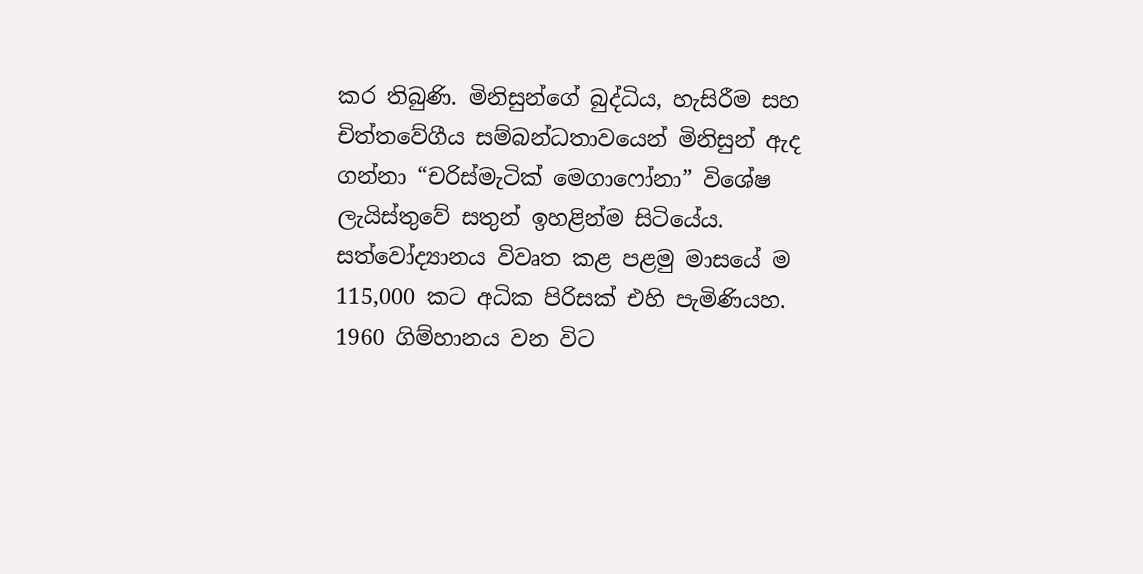කර තිබුණි. මිනිසුන්ගේ බුද්ධිය, හැසිරීම සහ චිත්තවේගීය සම්බන්ධතාවයෙන් මිනිසුන් ඇද ගන්නා “චරිස්මැටික් මෙගාෆෝනා” විශේෂ ලැයිස්තුවේ සතුන් ඉහළින්ම සිටියේය. සත්වෝද්‍යානය විවෘත කළ පළමු මාසයේ ම 115,000 කට අධික පිරිසක් එහි පැමිණියහ. 1960 ගිම්හානය වන විට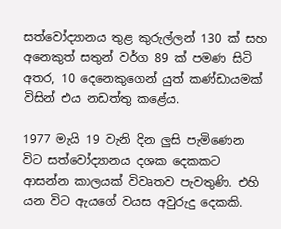සත්වෝද්‍යානය තුළ කුරුල්ලන් 130 ක් සහ අනෙකුත් සතුන් වර්ග 89 ක් පමණ සිටි අතර, 10 දෙනෙකුගෙන් යුත් කණ්ඩායමක් විසින් එය නඩත්තු කළේය.

1977 මැයි 19 වැනි දින ලුසි පැමිණෙන විට සත්වෝද්‍යානය දශක දෙකකට ආසන්න කාලයක් විවෘතව පැවතුණි. එහි යන විට ඇයගේ වයස අවුරුදු දෙකකි.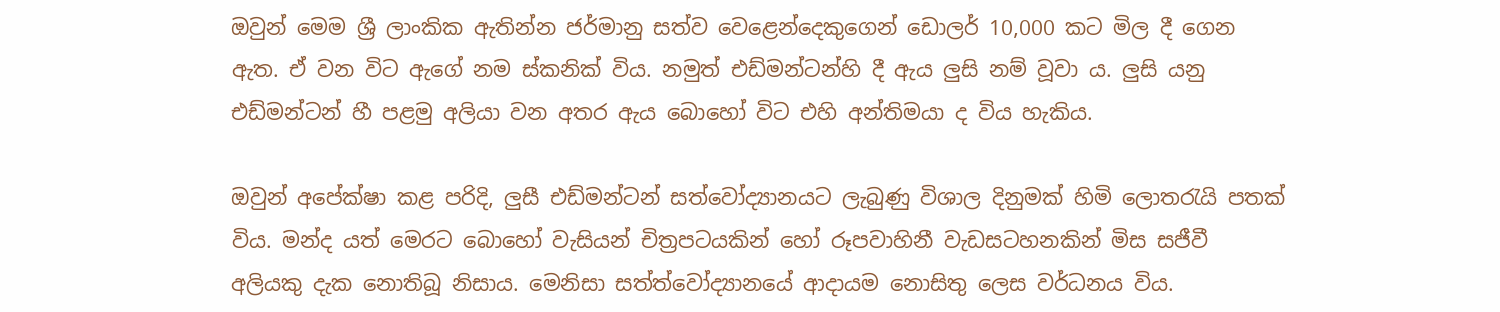ඔවුන් මෙම ශ්‍රී ලාංකික ඇතින්න ජර්මානු සත්ව වෙළෙන්දෙකුගෙන් ඩොලර් 10,000 කට මිල දී ගෙන ඇත. ඒ වන විට ඇගේ නම ස්කනික් විය. නමුත් එඩ්මන්ටන්හි දී ඇය ලුසි නම් වූවා ය. ලුසි යනු එඩ්මන්ටන් හී පළමු අලියා වන අතර ඇය බොහෝ විට එහි අන්තිමයා ද විය හැකිය.

ඔවුන් අපේක්ෂා කළ පරිදි, ලුසී එඩ්මන්ටන් සත්වෝද්‍යානයට ලැබුණු විශාල දිනුමක් හිමි ලොතරැයි පතක් විය. මන්ද යත් මෙරට බොහෝ වැසියන් චිත්‍රපටයකින් හෝ රූපවාහිනී වැඩසටහනකින් මිස සජීවී අලියකු දැක නොතිබූ නිසාය. මෙනිසා සත්ත්වෝද්‍යානයේ ආදායම නොසිතු ලෙස වර්ධනය විය.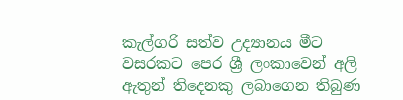කැල්ගරි සත්ව උද්‍යානය මීට වසරකට පෙර ශ්‍රී ලංකාවෙන් අලි ඇතුන් තිදෙනකු ලබාගෙන තිබුණ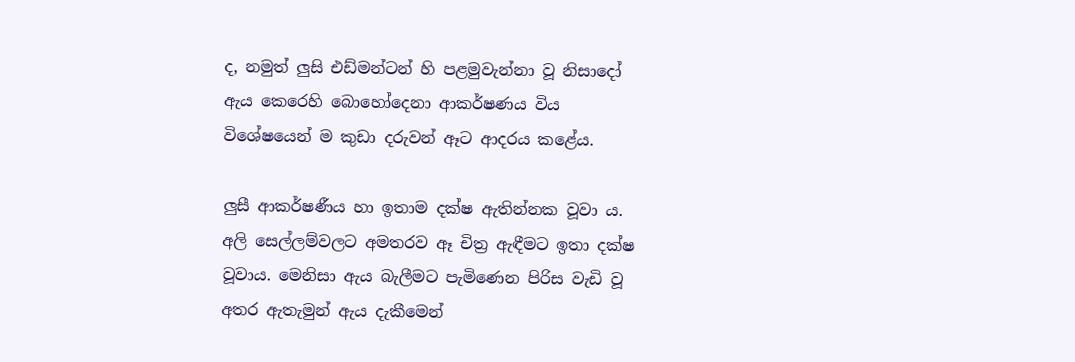ද, නමුත් ලුසි එඩ්මන්ටන් හි පළමුවැන්නා වූ නිසාදෝ ඇය කෙරෙහි බොහෝදෙනා ආකර්ෂණය විය විශේෂයෙන් ම කුඩා දරුවන් ඈට ආදරය කළේය.

ලුසී ආකර්ෂණීය හා ඉතාම දක්ෂ ඇතින්නක වූවා ය. අලි සෙල්ලම්වලට අමතරව ඈ චිත්‍ර ඇඳීමට ඉතා දක්ෂ වූවාය. මෙනිසා ඇය බැලීමට පැමිණෙන පිරිස වැඩි වූ අතර ඇතැමුන් ඇය දැකීමෙන්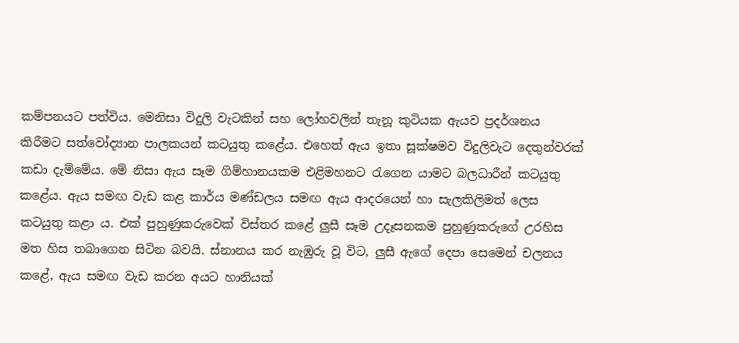කම්පනයට පත්විය. මෙනිසා විදුලි වැටකින් සහ ලෝහවලින් තැනූ කුටියක ඇයව ප්‍රදර්ශනය කිරීමට සත්වෝද්‍යාන පාලකයන් කටයුතු කළේය. එහෙත් ඇය ඉතා සූක්ෂමව විදුලිවැට දෙතුන්වරක් කඩා දැම්මේය. මේ නිසා ඇය සෑම ගිම්හානයකම එළිමහනට රැගෙන යාමට බලධාරීන් කටයුතු කළේය. ඇය සමඟ වැඩ කළ කාර්ය මණ්ඩලය සමඟ ඇය ආදරයෙන් හා සැලකිලිමත් ලෙස කටයුතු කළා ය. එක් පුහුණුකරුවෙක් විස්තර කළේ ලුසී සෑම උදෑසනකම පුහුණුකරුගේ උරහිස මත හිස තබාගෙන සිටින බවයි. ස්නානය කර නැඹුරු වූ විට, ලුසී ඇගේ දෙපා සෙමෙන් චලනය කළේ, ඇය සමඟ වැඩ කරන අයට හානියක්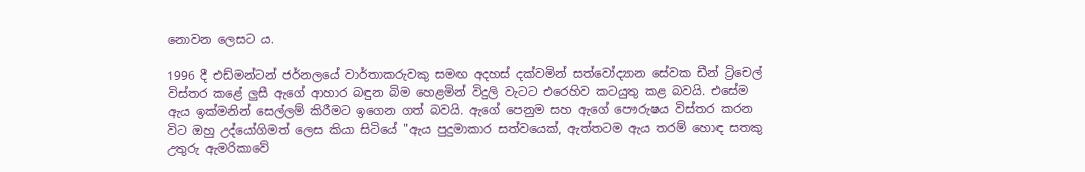නොවන ලෙසට ය.

1996 දී එඩ්මන්ටන් ජර්නලයේ වාර්තාකරුවකු සමඟ අදහස් දක්වමින් සත්වෝද්‍යාන සේවක ඩීන් ට්‍රිචෙල් විස්තර කළේ ලුසී ඇගේ ආහාර බඳුන බිම හෙළමින් විදුලි වැටට එරෙහිව කටයුතු කළ බවයි. එසේම ඇය ඉක්මනින් සෙල්ලම් කිරීමට ඉගෙන ගත් බවයි. ඇගේ පෙනුම සහ ඇගේ පෞරුෂය විස්තර කරන විට ඔහු උද්යෝගිමත් ලෙස කියා සිටියේ "ඇය පුදුමාකාර සත්වයෙක්, ඇත්තටම ඇය තරම් හොඳ සතකු උතුරු ඇමරිකාවේ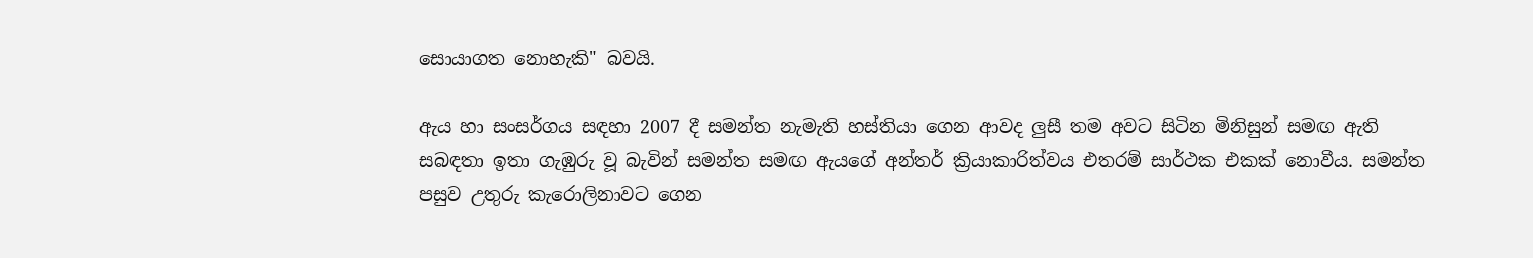සොයාගත නොහැකි" බවයි.

ඇය හා සංසර්ගය සඳහා 2007 දී සමන්ත නැමැති හස්තියා ගෙන ආවද ලුසී තම අවට සිටින මිනිසුන් සමඟ ඇති සබඳතා ඉතා ගැඹුරු වූ බැවින් සමන්ත සමඟ ඇයගේ අන්තර් ක්‍රියාකාරිත්වය එතරම් සාර්ථක එකක් නොවීය. සමන්ත පසුව උතුරු කැරොලිනාවට ගෙන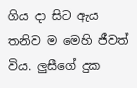ගිය දා සිට ඇය තනිව ම මෙහි ජීවත් විය. ලුසීගේ දුක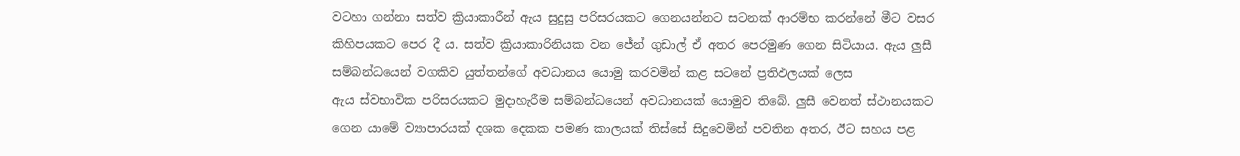වටහා ගන්නා සත්ව ක්‍රියාකාරීන් ඇය සුදුසු පරිසරයකට ගෙනයන්නට සටනක් ආරම්භ කරන්නේ මීට වසර කිහිපයකට පෙර දී ය. සත්ව ක්‍රියාකාරිනියක වන ජේන් ගුඩාල් ඒ අතර පෙරමුණ ගෙන සිටියාය. ඇය ලුසී සම්බන්ධයෙන් වගකිව යුත්තන්ගේ අවධානය යොමු කරවමින් කළ සටනේ ප්‍රතිඵලයක් ලෙස ඇය ‍ස්වභාවික පරිසරයකට මුදාහැරීම සම්බන්ධයෙන් අවධානයක් යොමුව තිබේ. ලුසී වෙනත් ස්ථානයකට ගෙන යාමේ ව්‍යාපාරයක් දශක දෙකක පමණ කාලයක් තිස්සේ සිදුවෙමින් පවතින අතර, ඊට සහය පළ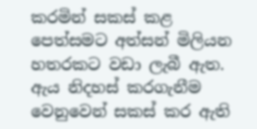කරමින් සකස් කළ පෙත්සමට අත්සන් මිලියන හතරකට වඩා ලැබී ඇත. ඇය නිදහස් කරගැනීම වෙනුවෙන් සකස් කර ඇති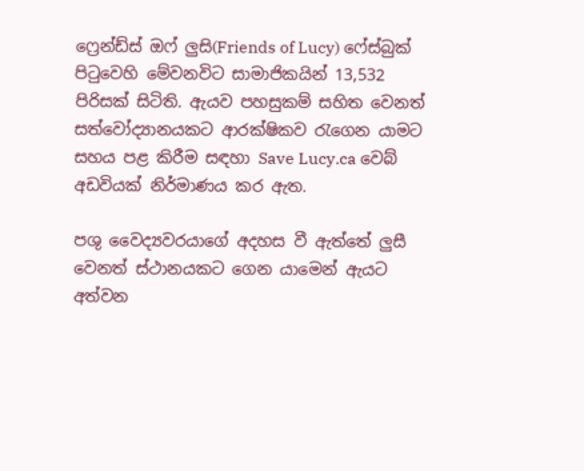ෆ්‍රෙන්ඩ්ස් ඔෆ් ලුසි(Friends of Lucy) ෆේස්බුක් පිටුවෙහි මේවනවිට සාමාජිකයින් 13,532 පිරිසක් සිටිති. ඇයව පහසුකම් සහිත වෙනත් සත්වෝද්‍යානයකට ආරක්ෂිකව රැගෙන යාමට සහය පළ කිරීම සඳහා Save Lucy.ca වෙබ් අඩවියක් නිර්මාණය කර ඇත.

පශු වෛද්‍යවරයාගේ අදහස වී ඇත්තේ ලුසී වෙනත් ස්ථානයකට ගෙන යාමෙන් ඇයට අත්වන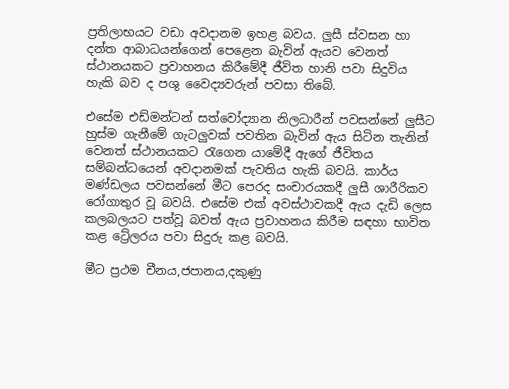ප්‍රතිලාභයට වඩා අවදානම ඉහළ බවය. ලුසී ස්වසන හා දන්ත ආබාධයන්ගෙන් පෙළෙන බැවින් ඇයව වෙනත් ස්ථානයකට ප්‍රවාහනය කිරීමේදී ජීවිත හානි පවා සිදුවිය හැකි බව ද පශු වෛද්‍යවරුන් පවසා තිබේ.

එසේම එඩ්මන්ටන් සත්වෝද්‍යාන නිලධාරීන් පවසන්නේ ලුසීට හුස්ම ගැනීමේ ගැටලුවක් පවතින බැවින් ඇය සිටින තැනින් වෙනත් ස්ථානයකට රැගෙන යාමේදී ඇගේ ජීවිතය සම්බන්ධයෙන් අවදානමක් පැවතිය හැකි බවයි. කාර්ය මණ්ඩලය පවසන්නේ මීට පෙරද සංචාරයකදී ලුසී ශාරීරිකව රෝගාතුර වූ බවයි. එසේම එක් අවස්ථාවකදී ඇය දැඩි ලෙස කලබලයට පත්වූ බවත් ඇය ප්‍රවාහනය කිරීම සඳහා භාවිත කළ ට්‍රේලරය පවා සිදුරු කළ බවයි.

මීට ප්‍රථම චීනය,ජපානය,දකුණු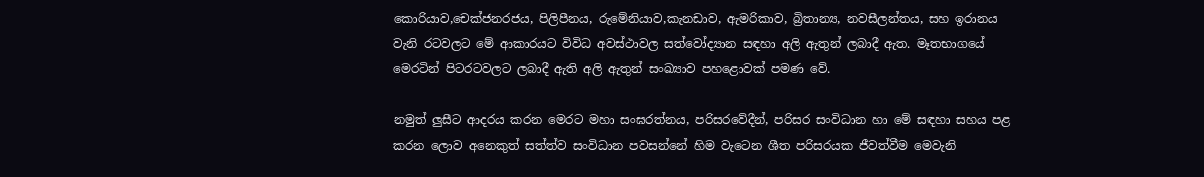කොරියාව,චෙක්ජනරජය, පිලිපීනය, රුමේනියාව,කැනඩාව, ඇමරිකාව, බ්‍රිතාන්‍ය, නවසීලන්තය, සහ ඉරානය වැනි රටවලට මේ ආකාරයට විවිධ අවස්ථාවල සත්වෝද්‍යාන සඳහා අලි ඇතුන් ලබාදී ඇත. මෑතභාගයේ මෙරටින් පිටරටවලට ලබාදී ඇති අලි ඇතුන් සංඛ්‍යාව පහළොවක් පමණ වේ.

නමුත් ලුසීට ආදරය කරන මෙරට මහා සංඝරත්නය, පරිසරවේදීන්, පරිසර සංවිධාන හා මේ සඳහා සහය පළ කරන ලොව අනෙකුත් සත්ත්ව සංවිධාන පවසන්නේ හිම වැටෙන ශීත පරිසරයක ජීවත්වීම මෙවැනි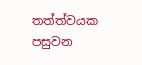තත්ත්වයක පසුවන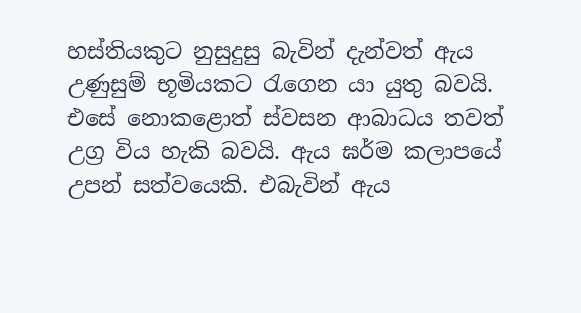හස්තියකුට නුසුදුසු බැවින් දැන්වත් ඇය උණුසුම් භූමියකට රැ‍ගෙන යා යුතු බවයි. එසේ නොකළොත් ස්වසන ආබාධය තවත් උග්‍ර විය හැකි බවයි. ඇය ඝර්ම කලාපයේ උපන් සත්වයෙකි. එබැවින් ඇය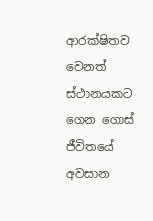ආරක්ෂිතව වෙනත් ස්ථානයකට ගෙන ගොස් ජීවිතයේ අවසාන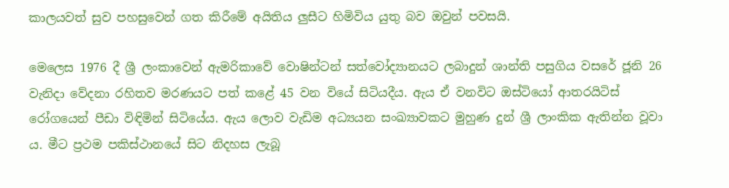කාලයවත් සුව පහසුවෙන් ගත කිරීමේ අයිතිය ලුසීට හිමිවිය යුතු බව ඔවුන් පවසයි.

මෙලෙස 1976 දී ශ්‍රී ලංකාවෙන් ඇමරිකාවේ වොෂින්ටන් සත්වෝද්‍යානයට ලබාදුන් ශාන්ති පසුගිය වසරේ ජූනි 26 වැනිදා වේදනා රහිතව මරණයට පත් කළේ 45 වන වියේ සිටියදීය. ඇය ඒ වනවිට ඔස්ටියෝ ආතරයිටිස් රෝගයෙන් පීඩා විඳිමින් සිටියේය. ඇය ලොව වැඩිම අධ්‍යයන සංඛ්‍යාවකට මුහුණ දුන් ශ්‍රී ලාංකික ඇතින්න වූවා ය. මීට ප්‍රථම පකිස්ථානයේ සිට නිදහස ලැබූ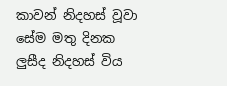කාවන් නිදහස් වූවා සේම මතු දිනක ලුසීද නිදහස් විය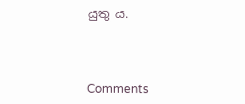යුතු ය.



Comments